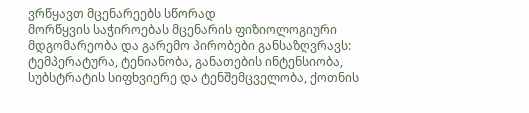ვრწყავთ მცენარეებს სწორად
მორწყვის საჭიროებას მცენარის ფიზიოლოგიური მდგომარეობა და გარემო პირობები განსაზღვრავს: ტემპერატურა, ტენიანობა, განათების ინტენსიობა, სუბსტრატის სიფხვიერე და ტენშემცველობა, ქოთნის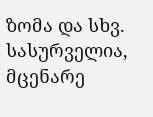ზომა და სხვ. სასურველია, მცენარე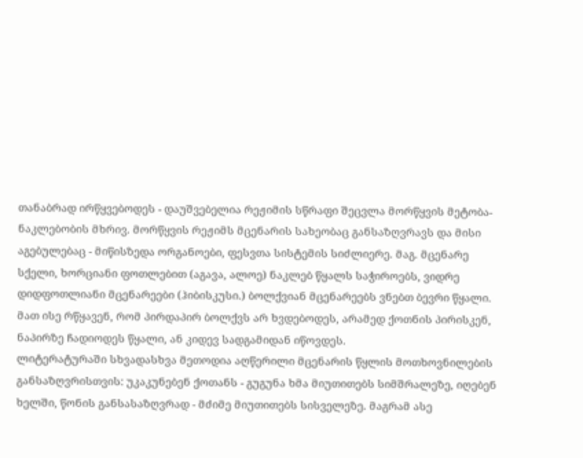თანაბრად ირწყვებოდეს - დაუშვებელია რეჟიმის სწრაფი შეცვლა მორწყვის მეტობა-ნაკლებობის მხრივ. მორწყვის რეჟიმს მცენარის სახეობაც განსაზღვრავს და მისი აგებულებაც - მიწისზედა ორგანოები, ფესვთა სისტემის სიძლიერე. მაგ. მცენარე სქელი, ხორციანი ფოთლებით (აგავა, ალოე) ნაკლებ წყალს საჭიროებს, ვიდრე დიდფოთლიანი მცენარეები (ჰიბისკუსი.) ბოლქვიან მცენარეებს ვნებთ ბევრი წყალი. მათ ისე რწყავენ, რომ პირდაპირ ბოლქვს არ ხვდებოდეს, არამედ ქოთნის პირისკენ, ნაპირზე ჩადიოდეს წყალი, ან კიდევ სადგამიდან იწოვდეს.
ლიტერატურაში სხვადასხვა მეთოდია აღწერილი მცენარის წყლის მოთხოვნილების განსაზღვრისთვის: უკაკუნებენ ქოთანს - გუგუნა ხმა მიუთითებს სიმშრალეზე, იღებენ ხელში, წონის განსასაზღვრად - მძიმე მიუთითებს სისველეზე. მაგრამ ასე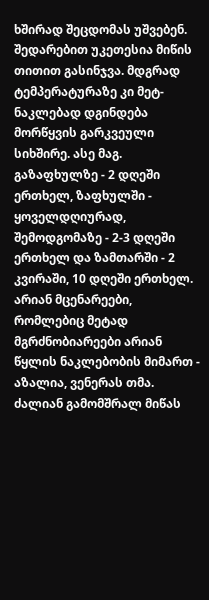ხშირად შეცდომას უშვებენ. შედარებით უკეთესია მიწის თითით გასინჯვა. მდგრად ტემპერატურაზე კი მეტ-ნაკლებად დგინდება მორწყვის გარკვეული სიხშირე. ასე მაგ. გაზაფხულზე - 2 დღეში ერთხელ, ზაფხულში - ყოველდღიურად, შემოდგომაზე - 2-3 დღეში ერთხელ და ზამთარში - 2 კვირაში, 10 დღეში ერთხელ.
არიან მცენარეები, რომლებიც მეტად მგრძნობიარეები არიან წყლის ნაკლებობის მიმართ - აზალია, ვენერას თმა. ძალიან გამომშრალ მიწას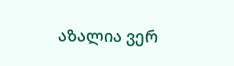აზალია ვერ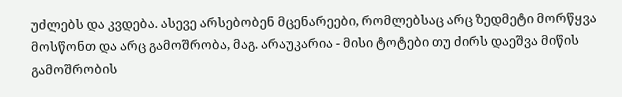უძლებს და კვდება. ასევე არსებობენ მცენარეები, რომლებსაც არც ზედმეტი მორწყვა მოსწონთ და არც გამოშრობა, მაგ. არაუკარია - მისი ტოტები თუ ძირს დაეშვა მიწის გამოშრობის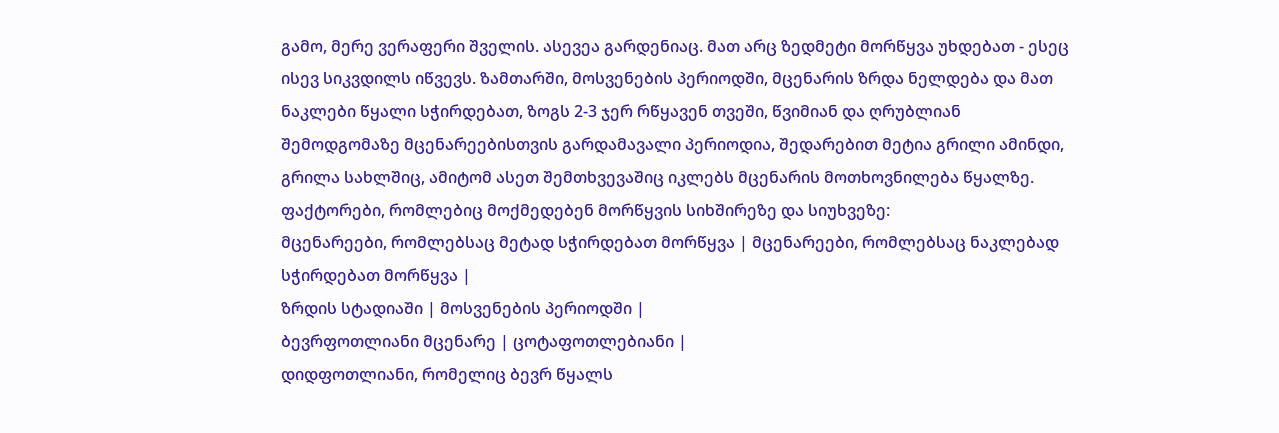გამო, მერე ვერაფერი შველის. ასევეა გარდენიაც. მათ არც ზედმეტი მორწყვა უხდებათ - ესეც ისევ სიკვდილს იწვევს. ზამთარში, მოსვენების პერიოდში, მცენარის ზრდა ნელდება და მათ ნაკლები წყალი სჭირდებათ, ზოგს 2-3 ჯერ რწყავენ თვეში, წვიმიან და ღრუბლიან შემოდგომაზე მცენარეებისთვის გარდამავალი პერიოდია, შედარებით მეტია გრილი ამინდი, გრილა სახლშიც, ამიტომ ასეთ შემთხვევაშიც იკლებს მცენარის მოთხოვნილება წყალზე.
ფაქტორები, რომლებიც მოქმედებენ მორწყვის სიხშირეზე და სიუხვეზე:
მცენარეები, რომლებსაც მეტად სჭირდებათ მორწყვა | მცენარეები, რომლებსაც ნაკლებად სჭირდებათ მორწყვა |
ზრდის სტადიაში | მოსვენების პერიოდში |
ბევრფოთლიანი მცენარე | ცოტაფოთლებიანი |
დიდფოთლიანი, რომელიც ბევრ წყალს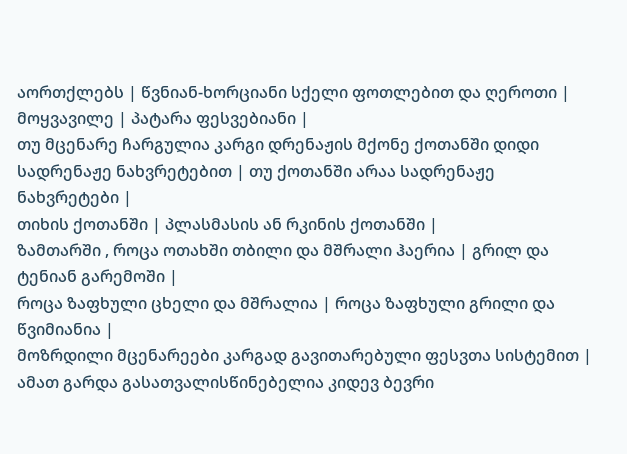აორთქლებს | წვნიან-ხორციანი სქელი ფოთლებით და ღეროთი |
მოყვავილე | პატარა ფესვებიანი |
თუ მცენარე ჩარგულია კარგი დრენაჟის მქონე ქოთანში დიდი სადრენაჟე ნახვრეტებით | თუ ქოთანში არაა სადრენაჟე ნახვრეტები |
თიხის ქოთანში | პლასმასის ან რკინის ქოთანში |
ზამთარში , როცა ოთახში თბილი და მშრალი ჰაერია | გრილ და ტენიან გარემოში |
როცა ზაფხული ცხელი და მშრალია | როცა ზაფხული გრილი და წვიმიანია |
მოზრდილი მცენარეები კარგად გავითარებული ფესვთა სისტემით |
ამათ გარდა გასათვალისწინებელია კიდევ ბევრი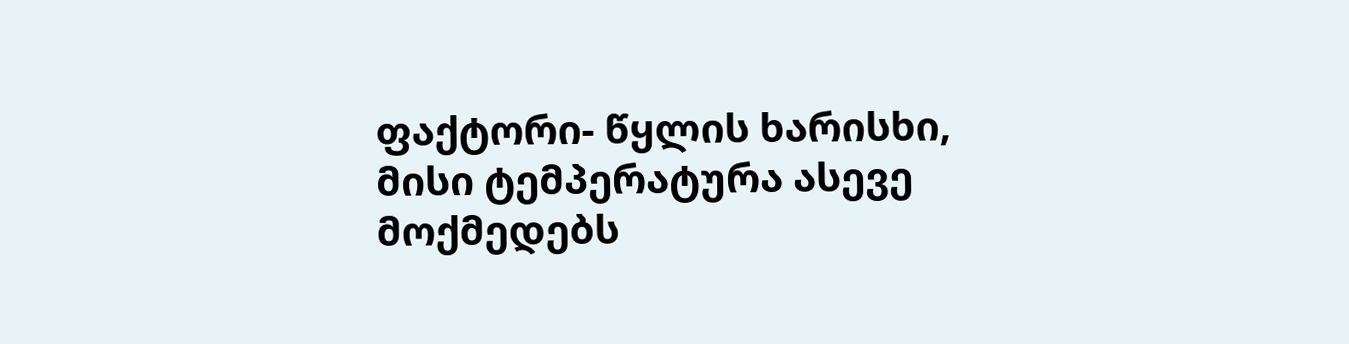ფაქტორი- წყლის ხარისხი, მისი ტემპერატურა ასევე მოქმედებს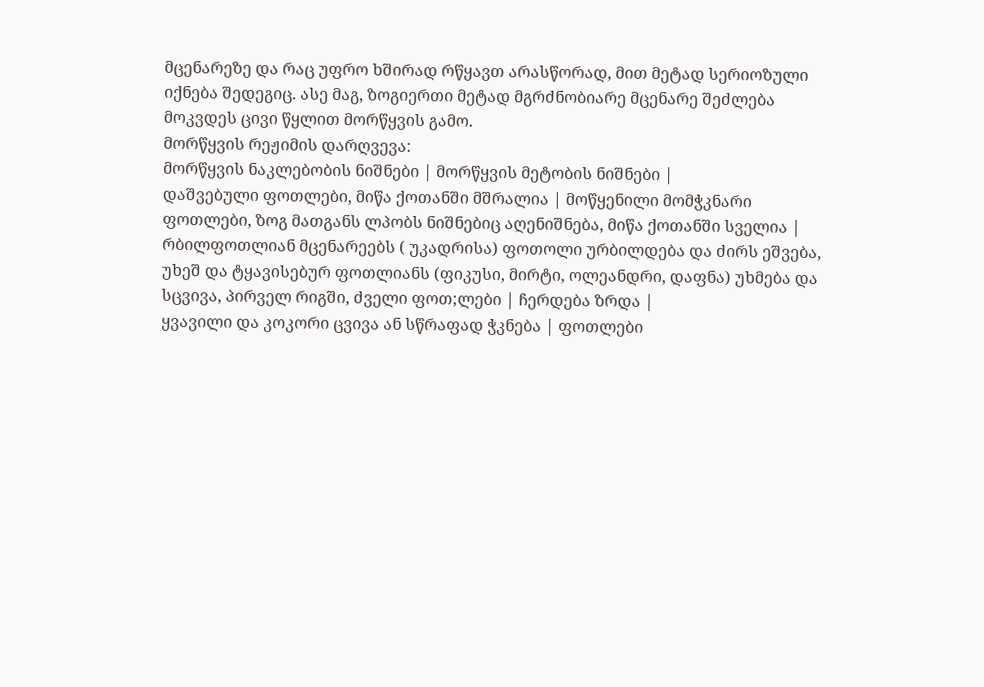მცენარეზე და რაც უფრო ხშირად რწყავთ არასწორად, მით მეტად სერიოზული იქნება შედეგიც. ასე მაგ, ზოგიერთი მეტად მგრძნობიარე მცენარე შეძლება მოკვდეს ცივი წყლით მორწყვის გამო.
მორწყვის რეჟიმის დარღვევა:
მორწყვის ნაკლებობის ნიშნები | მორწყვის მეტობის ნიშნები |
დაშვებული ფოთლები, მიწა ქოთანში მშრალია | მოწყენილი მომჭკნარი ფოთლები, ზოგ მათგანს ლპობს ნიშნებიც აღენიშნება, მიწა ქოთანში სველია |
რბილფოთლიან მცენარეებს ( უკადრისა) ფოთოლი ურბილდება და ძირს ეშვება, უხეშ და ტყავისებურ ფოთლიანს (ფიკუსი, მირტი, ოლეანდრი, დაფნა) უხმება და სცვივა, პირველ რიგში, ძველი ფოთ;ლები | ჩერდება ზრდა |
ყვავილი და კოკორი ცვივა ან სწრაფად ჭკნება | ფოთლები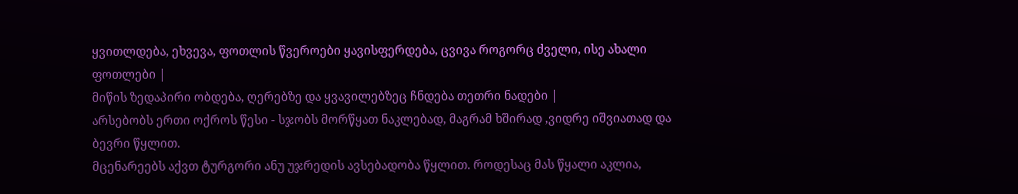ყვითლდება, ეხვევა, ფოთლის წვეროები ყავისფერდება, ცვივა როგორც ძველი, ისე ახალი ფოთლები |
მიწის ზედაპირი ობდება, ღერებზე და ყვავილებზეც ჩნდება თეთრი ნადები |
არსებობს ერთი ოქროს წესი - სჯობს მორწყათ ნაკლებად, მაგრამ ხშირად ,ვიდრე იშვიათად და ბევრი წყლით.
მცენარეებს აქვთ ტურგორი ანუ უჯრედის ავსებადობა წყლით. როდესაც მას წყალი აკლია,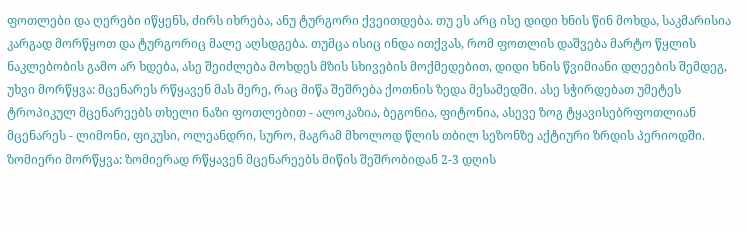ფოთლები და ღერები იწყენს, ძირს იხრება, ანუ ტურგორი ქვეითდება. თუ ეს არც ისე დიდი ხნის წინ მოხდა, საკმარისია კარგად მორწყოთ და ტურგორიც მალე აღსდგება. თუმცა ისიც ინდა ითქვას, რომ ფოთლის დაშვება მარტო წყლის ნაკლებობის გამო არ ხდება, ასე შეიძლება მოხდეს მზის სხივების მოქმედებით, დიდი ხნის წვიმიანი დღეების შემდეგ,
უხვი მორწყვა: მცენარეს რწყავენ მას მერე, რაც მიწა შეშრება ქოთნის ზედა მესამედში. ასე სჭირდებათ უმეტეს ტროპიკულ მცენარეებს თხელი ნაზი ფოთლებით - ალოკაზია, ბეგონია, ფიტონია, ასევე ზოგ ტყავისებრფოთლიან მცენარეს - ლიმონი, ფიკუსი, ოლეანდრი, სურო, მაგრამ მხოლოდ წლის თბილ სეზონზე აქტიური ზრდის პერიოდში.
ზომიერი მორწყვა: ზომიერად რწყავენ მცენარეებს მიწის შეშრობიდან 2-3 დღის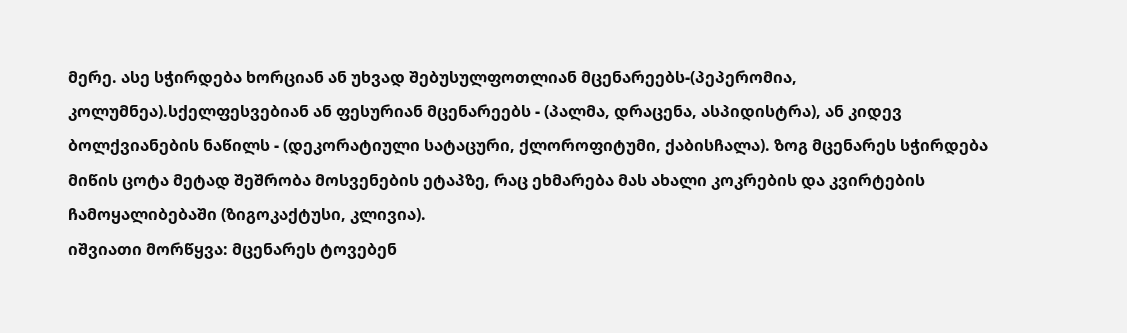მერე. ასე სჭირდება ხორციან ან უხვად შებუსულფოთლიან მცენარეებს-(პეპერომია, კოლუმნეა).სქელფესვებიან ან ფესურიან მცენარეებს - (პალმა, დრაცენა, ასპიდისტრა), ან კიდევ ბოლქვიანების ნაწილს - (დეკორატიული სატაცური, ქლოროფიტუმი, ქაბისჩალა). ზოგ მცენარეს სჭირდება მიწის ცოტა მეტად შეშრობა მოსვენების ეტაპზე, რაც ეხმარება მას ახალი კოკრების და კვირტების ჩამოყალიბებაში (ზიგოკაქტუსი, კლივია).
იშვიათი მორწყვა: მცენარეს ტოვებენ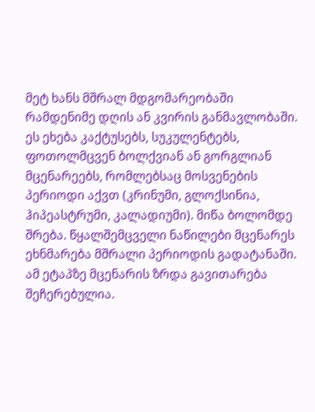მეტ ხანს მშრალ მდგომარეობაში რამდენიმე დღის ან კვირის განმავლობაში. ეს ეხება კაქტუსებს, სუკულენტებს, ფოთოლმცვენ ბოლქვიან ან გორგლიან მცენარეებს, რომლებსაც მოსვენების პერიოდი აქვთ (კრინუმი, გლოქსინია, ჰიპეასტრუმი, კალადიუმი). მიწა ბოლომდე შრება. წყალშემცველი ნაწილები მცენარეს ეხნმარება მშრალი პერიოდის გადატანაში. ამ ეტაპზე მცენარის ზრდა გავითარება შეჩერებულია.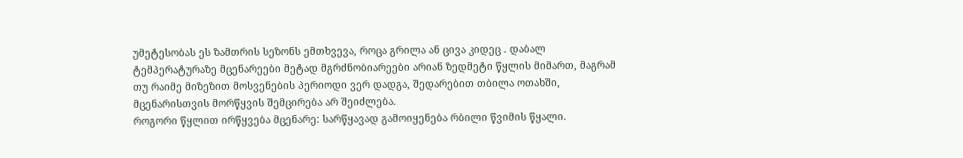უმეტესობას ეს ზამთრის სეზონს ემთხვევა, როცა გრილა ან ცივა კიდეც . დაბალ ტემპერატურაზე მცენარეები მეტად მგრძნობიარეები არიან ზედმეტი წყლის მიმართ, მაგრამ თუ რაიმე მიზეზით მოსვენების პერიოდი ვერ დადგა, შედარებით თბილა ოთახში, მცენარისთვის მორწყვის შემცირება არ შეიძლება.
როგორი წყლით ირწყვება მცენარე: სარწყავად გამოიყენება რბილი წვიმის წყალი.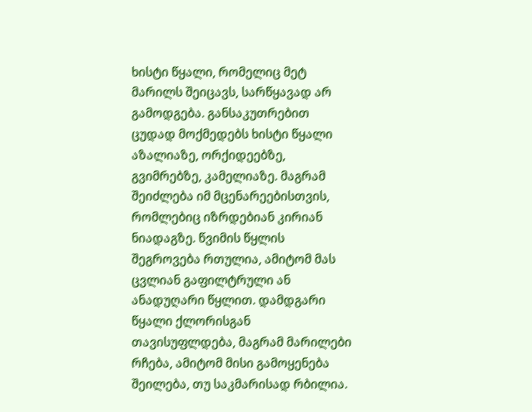ხისტი წყალი, რომელიც მეტ მარილს შეიცავს, სარწყავად არ გამოდგება. განსაკუთრებით ცუდად მოქმედებს ხისტი წყალი აზალიაზე, ორქიდეებზე, გვიმრებზე, კამელიაზე. მაგრამ შეიძლება იმ მცენარეებისთვის, რომლებიც იზრდებიან კირიან ნიადაგზე. წვიმის წყლის შეგროვება რთულია, ამიტომ მას ცვლიან გაფილტრული ან ანადუღარი წყლით. დამდგარი წყალი ქლორისგან თავისუფლდება, მაგრამ მარილები რჩება, ამიტომ მისი გამოყენება შეილება, თუ საკმარისად რბილია.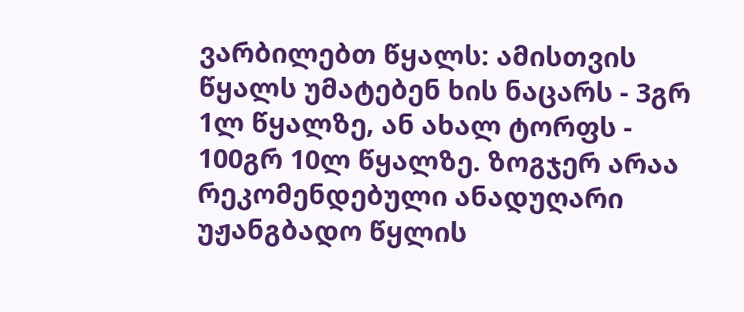ვარბილებთ წყალს: ამისთვის წყალს უმატებენ ხის ნაცარს - 3გრ 1ლ წყალზე, ან ახალ ტორფს - 100გრ 10ლ წყალზე. ზოგჯერ არაა რეკომენდებული ანადუღარი უჟანგბადო წყლის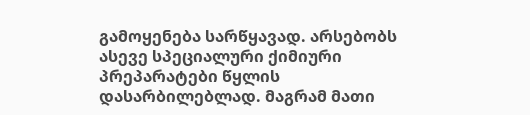გამოყენება სარწყავად. არსებობს ასევე სპეციალური ქიმიური პრეპარატები წყლის დასარბილებლად. მაგრამ მათი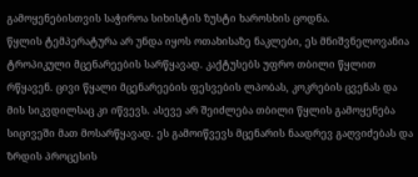გამოყენებისთვის საჭიროა სიხისტის ზუსტი ხაროსხის ცოდნა.
წყლის ტემპერატურა არ უნდა იყოს ოთახისაზე ნაკლები, ეს მნიშვნელოვანია ტროპიკული მცენარეების სარწყავად. კაქტუსებს უფრო თბილი წყლით რწყავენ. ცივი წყალი მცენარეების ფესვების ლპობას, კოკრების ცვენას და მის სიკვდილსაც კი იწვევს. ასევე არ შეიძლება თბილი წყლის გამოყენება სიცივეში მათ მოსარწყავად. ეს გამოიწვევს მცენარის ნაადრევ გაღვიძებას და ზრდის პროცესის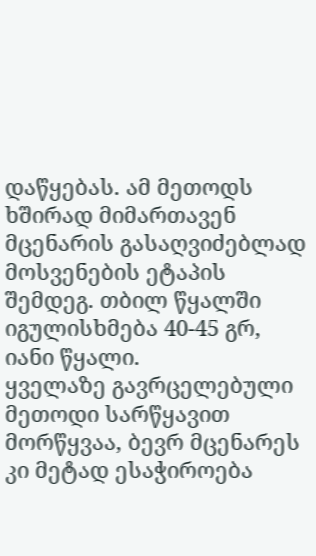დაწყებას. ამ მეთოდს ხშირად მიმართავენ მცენარის გასაღვიძებლად მოსვენების ეტაპის შემდეგ. თბილ წყალში იგულისხმება 40-45 გრ, იანი წყალი.
ყველაზე გავრცელებული მეთოდი სარწყავით მორწყვაა, ბევრ მცენარეს კი მეტად ესაჭიროება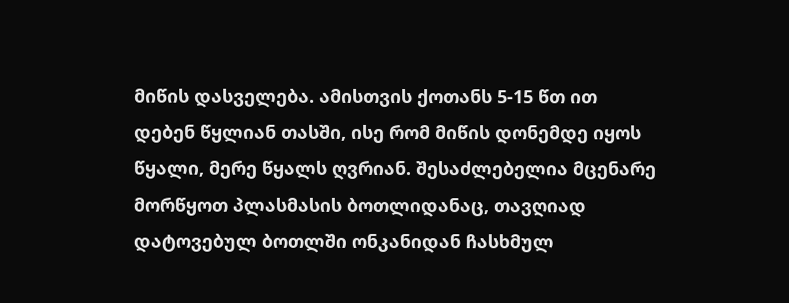მიწის დასველება. ამისთვის ქოთანს 5-15 წთ ით დებენ წყლიან თასში, ისე რომ მიწის დონემდე იყოს წყალი, მერე წყალს ღვრიან. შესაძლებელია მცენარე მორწყოთ პლასმასის ბოთლიდანაც, თავღიად დატოვებულ ბოთლში ონკანიდან ჩასხმულ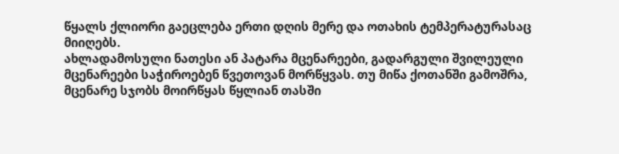წყალს ქლიორი გაეცლება ერთი დღის მერე და ოთახის ტემპერატურასაც მიიღებს.
ახლადამოსული ნათესი ან პატარა მცენარეები, გადარგული შვილეული მცენარეები საჭიროებენ წვეთოვან მორწყვას. თუ მიწა ქოთანში გამოშრა, მცენარე სჯობს მოირწყას წყლიან თასში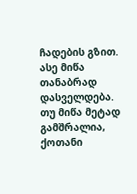ჩადების გზით. ასე მიწა თანაბრად დასველდება. თუ მიწა მეტად გამშრალია, ქოთანი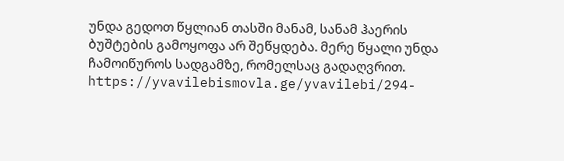უნდა გედოთ წყლიან თასში მანამ, სანამ ჰაერის ბუშტების გამოყოფა არ შეწყდება. მერე წყალი უნდა ჩამოიწუროს სადგამზე, რომელსაც გადაღვრით. https://yvavilebismovla.ge/yvavilebi/294-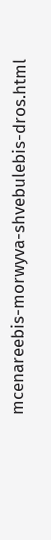mcenareebis-morwyva-shvebulebis-dros.html